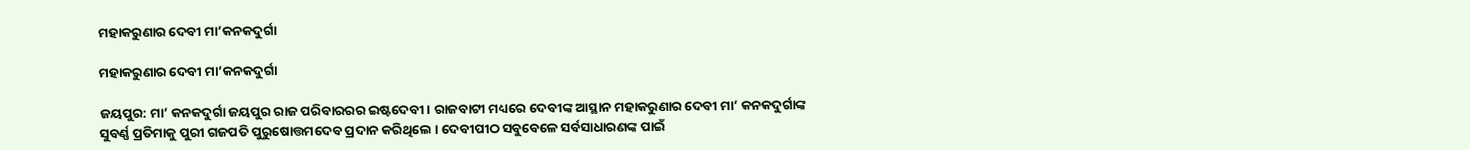ମହାକରୁଣାର ଦେବୀ ମା’କନକଦୁର୍ଗା

ମହାକରୁଣାର ଦେବୀ ମା’କନକଦୁର୍ଗା

ଜୟପୁର: ମା’ କନକଦୁର୍ଗା ଜୟପୁର ରାଜ ପରିବାରରର ଇଷ୍ଟଦେବୀ । ରାଜବାଟୀ ମଧ୍ୟରେ ଦେବୀଙ୍କ ଆସ୍ଥାନ ମହାକରୁଣାର ଦେବୀ ମା’ କନକଦୁର୍ଗାଙ୍କ ସୁବର୍ଣ୍ଣ ପ୍ରତିମାକୁ ପୁରୀ ଗଜପତି ପୁରୁଷୋତ୍ତମଦେବ ପ୍ରଦାନ କରିଥିଲେ । ଦେବୀପୀଠ ସବୁବେଳେ ସର୍ବସାଧାରଣଙ୍କ ପାଇଁ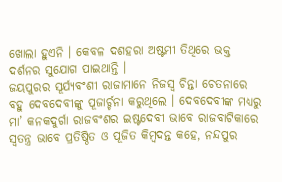ଖୋଲା ହୁଏନି । କେବଳ ଦଶହରା ଅଷ୍ଟମୀ ତିଥିରେ ଭକ୍ତ ଦର୍ଶନର ସୁଯୋଗ ପାଇଥାନ୍ତି ।
ଜୟପୁରର ସୂର୍ଯ୍ୟବଂଶୀ ରାଜାମାନେ ନିଜସ୍ୱ ଚିନ୍ତା ଚେତନାରେ ବହୁ ଦେବଦେବୀଙ୍କୁ ପୂଜାର୍ଚ୍ଚନା କରୁଥିଲେ । ଦେବଦେବୀଙ୍କ ମଧ୍ୟରୁ ମା’ କନକଦୁର୍ଗା ରାଜବଂଶର ଇଷ୍ଟଦେବୀ ଭାବେ ରାଜବାଟିକାରେ ସ୍ୱତନ୍ତ୍ର ଭାବେ ପ୍ରତିଷ୍ଠିତ ଓ ପୂଜିତ କିମ୍ବଦନ୍ତ କହେ, ନନ୍ଦପୁର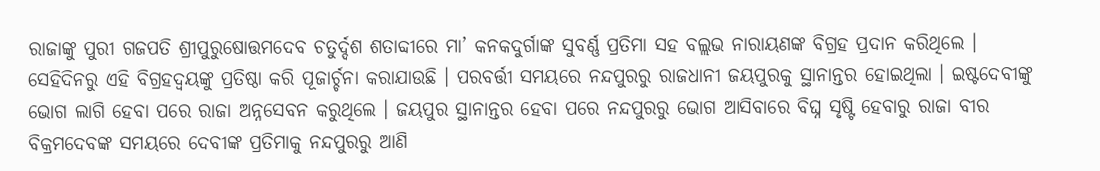ରାଜାଙ୍କୁ ପୁରୀ ଗଜପତି ଶ୍ରୀପୁରୁଷୋତ୍ତମଦେବ ଚତୁର୍ଦ୍ଦଶ ଶତାବ୍ଦୀରେ ମା’ କନକଦୁର୍ଗାଙ୍କ ସୁବର୍ଣ୍ଣ ପ୍ରତିମା ସହ ବଲ୍ଲଭ ନାରାୟଣଙ୍କ ବିଗ୍ରହ ପ୍ରଦାନ କରିଥିଲେ । ସେହିଦିନରୁ ଏହି ବିଗ୍ରହଦ୍ୱୟଙ୍କୁ ପ୍ରତିଷ୍ଠା କରି ପୂଜାର୍ଚ୍ଚନା କରାଯାଉଛି । ପରବର୍ତ୍ତୀ ସମୟରେ ନନ୍ଦପୁରରୁ ରାଜଧାନୀ ଜୟପୁରକୁ ସ୍ଥାନାନ୍ତର ହୋଇଥିଲା । ଇଷ୍ଟଦେବୀଙ୍କୁ ଭୋଗ ଲାଗି ହେବା ପରେ ରାଜା ଅନ୍ନସେବନ କରୁଥିଲେ । ଜୟପୁର ସ୍ଥାନାନ୍ତର ହେବା ପରେ ନନ୍ଦପୁରରୁ ଭୋଗ ଆସିବାରେ ବିଘ୍ନ ସୃଷ୍ଟି ହେବାରୁ ରାଜା ବୀର ବିକ୍ରମଦେବଙ୍କ ସମୟରେ ଦେବୀଙ୍କ ପ୍ରତିମାକୁ ନନ୍ଦପୁରରୁ ଆଣି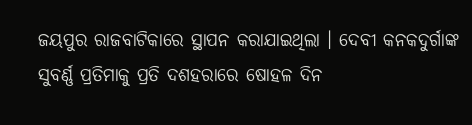ଜୟପୁର ରାଜବାଟିକାରେ ସ୍ଥାପନ କରାଯାଇଥିଲା । ଦେବୀ କନକଦୁର୍ଗାଙ୍କ ସୁବର୍ଣ୍ଣ ପ୍ରତିମାକୁ ପ୍ରତି ଦଶହରାରେ ଷୋହଳ ଦିନ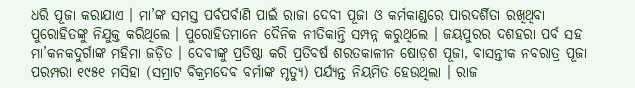ଧରି ପୂଜା କରାଯାଏ । ମା’ଙ୍କ ସମସ୍ତ ପର୍ବପର୍ବାଣି ପାଇଁ ରାଜା ଦେବୀ ପୂଜା ଓ କର୍ମକାଣ୍ଡରେ ପାରଦର୍ଶିତା ରଖିଥିବା ପୁରୋହିତଙ୍କୁ ନିଯୁକ୍ତ କରିଥିଲେ । ପୁରୋହିତମାନେ ଦୈନିକ ନୀତିକାନ୍ତି ସମ୍ପନ୍ନ କରୁଥିଲେ । ଜୟପୁରର ଦଶହରା ପର୍ବ ସହ ମା’କନକଦୁର୍ଗାଙ୍କ ମହିମା ଜଡ଼ିତ । ଦେବୀଙ୍କୁ ପ୍ରତିଷ୍ଠା କରି ପ୍ରତିବର୍ଷ ଶରତକାଳୀନ ଷୋଡ଼ଶ ପୂଜା, ବାସନ୍ତୀକ ନବରାତ୍ର ପୂଜା ପରମ୍ପରା ୧୯୫୧ ମସିହା (ସମ୍ରାଟ ବିକ୍ରମଦେବ ବର୍ମାଙ୍କ ମୃତ୍ୟୁ) ପର୍ଯ୍ୟନ୍ତ ନିୟମିତ ହେଉଥିଲା । ରାଜ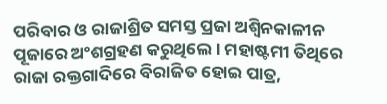ପରିବାର ଓ ରାଜାଶ୍ରିତ ସମସ୍ତ ପ୍ରଜା ଅଶ୍ୱିନକାଳୀନ ପୂଜାରେ ଅଂଶଗ୍ରହଣ କରୁଥିଲେ । ମହାଷ୍ଟମୀ ତିଥିରେ ରାଜା ରକ୍ତଗାଦିରେ ବିରାଜିତ ହୋଇ ପାତ୍ର,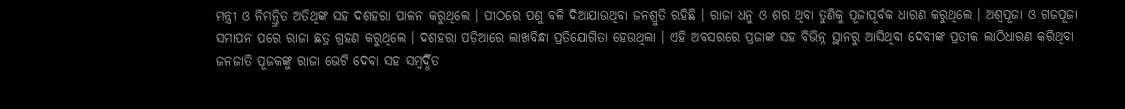ମନ୍ତ୍ରୀ ଓ ନିମନ୍ତ୍ରିତ ଅତିଥିଙ୍କ ସହ ଦଶହରା ପାଳନ କରୁଥିଲେ । ପୀଠରେ ପଶୁ ବଳି ଦିଆଯାଉଥିବା ଜନଶ୍ରୁତି ରହିଛି । ରାଜା ଧନୁ ଓ ଶର ଥିବା ତୁଣିକୁ ପୂଜାପୂର୍ବକ ଧାରଣ କରୁଥିଲେ । ଅଶ୍ୱପୂଜା ଓ ଗଜପୂଜା ସମାପନ ପରେ ରାଜା ଛତ୍ର ଗ୍ରହଣ କରୁଥିଲେ । ଦଶହରା ପଡ଼ିଆରେ ଲାଖବିନ୍ଧା ପ୍ରତିଯୋଗିତା ହେଉଥିଲା । ଏହି ଅବସରରେ ପ୍ରଜାଙ୍କ ସହ ବିଭିନ୍ନ ସ୍ଥାନରୁ ଆସିଥିବା ଦେବୀଙ୍କ ପ୍ରତୀକ ଲାଠିଧାରଣ କରିଥିବା ଜନଜାତି ପୂଜକଙ୍କୁ ରାଜା ଭେଟି ଦେବା ସହ ସମ୍ବର୍ଦ୍ଧିତ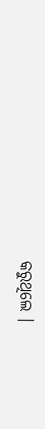କରୁଥିଲେ ।